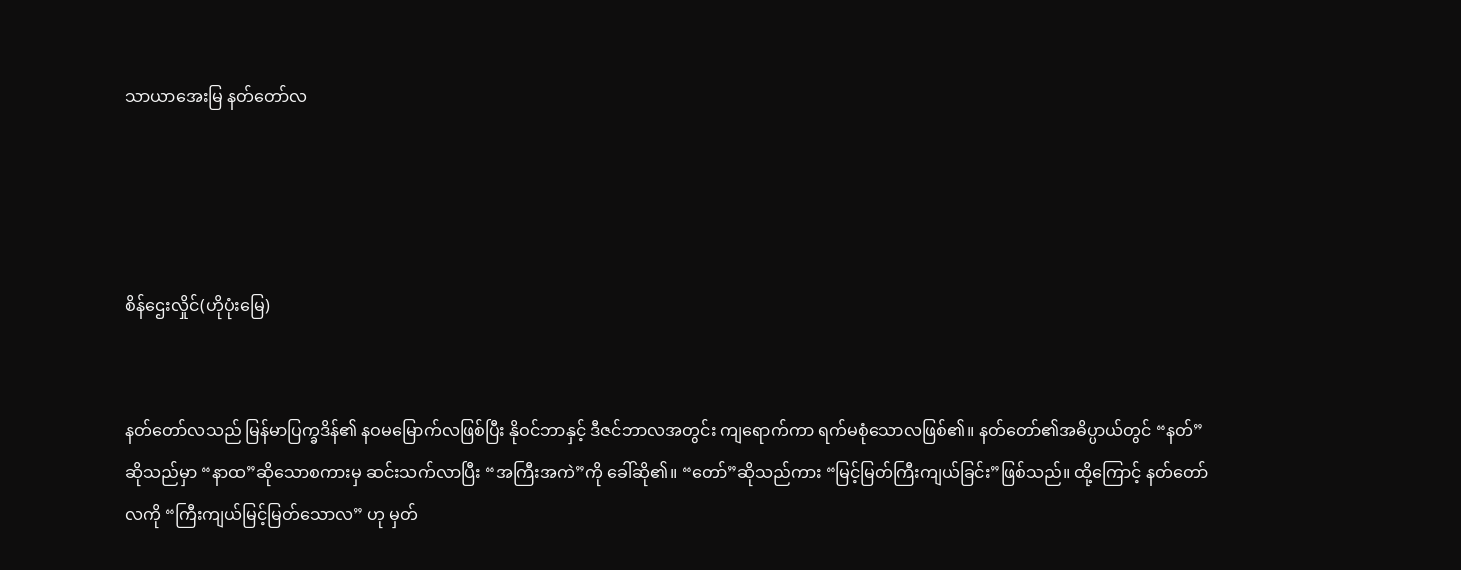သာယာအေးမြ နတ်တော်လ




စိန်ဌေးလှိုင်(ဟိုပုံးမြေ)


နတ်တော်လသည် မြန်မာပြက္ခဒိန်၏ နဝမမြောက်လဖြစ်ပြီး နိုဝင်ဘာနှင့် ဒီဇင်ဘာလအတွင်း ကျရောက်ကာ ရက်မစုံသောလဖြစ်၏။ နတ်တော်၏အဓိပ္ပာယ်တွင် “နတ်”ဆိုသည်မှာ “နာထ”ဆိုသောစကားမှ ဆင်းသက်လာပြီး “အကြီးအကဲ”ကို ခေါ်ဆို၏။ “တော်”ဆိုသည်ကား “မြင့်မြတ်ကြီးကျယ်ခြင်း”ဖြစ်သည်။ ထို့ကြောင့် နတ်တော်လကို “ကြီးကျယ်မြင့်မြတ်သောလ” ဟု မှတ်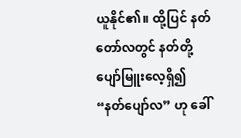ယူနိုင်၏။ ထို့ပြင် နတ်တော်လတွင် နတ်တို့ပျော်မြူးလေ့ရှိ၍ “နတ်ပျော်လ” ဟု ခေါ်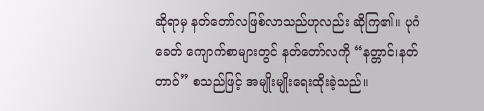ဆိုရာမှ နတ်တော်လဖြစ်လာသည်ဟုလည်း ဆိုကြ၏။ ပုဂံခေတ် ကျောက်စာများတွင် နတ်တော်လကို “နတ္တာင်၊နတ်တာဝ်” စသည်ဖြင့် အမျိုးမျိုးရေးထိုးခဲ့သည်။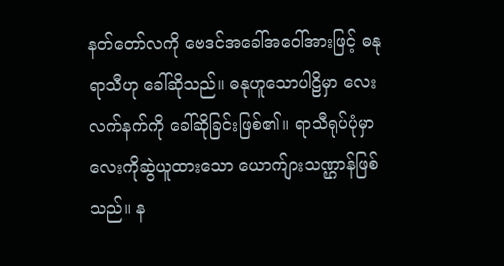နတ်တော်လကို ဗေဒင်အခေါ်အဝေါ်အားဖြင့် ဓနုရာသီဟု ခေါ်ဆိုသည်။ ဓနုဟူသောပါဠိမှာ လေးလက်နက်ကို ခေါ်ဆိုခြင်းဖြစ်၏။ ရာသီရုပ်ပုံမှာ လေးကိုဆွဲယူထားသော ယောက်ျားသဏ္ဌာန်ဖြစ်သည်။ န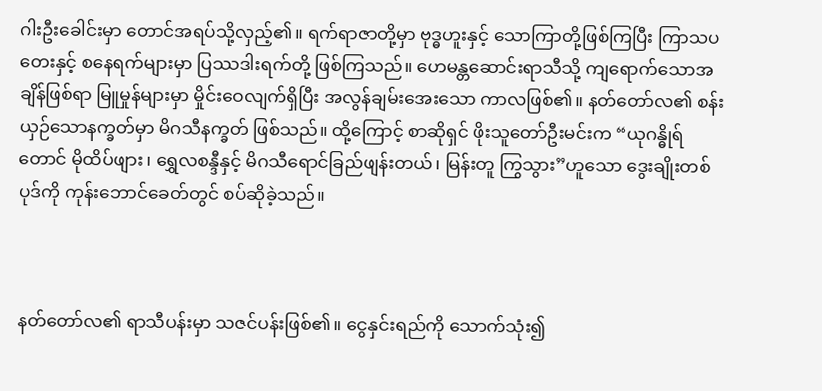ဂါးဦးခေါင်းမှာ တောင်အရပ်သို့လှည့်၏။ ရက်ရာဇာတို့မှာ ဗုဒ္ဓဟူးနှင့် သောကြာတို့ဖြစ်ကြပြီး ကြာသပတေးနှင့် စနေရက်များမှာ ပြဿဒါးရက်တို့ ဖြစ်ကြသည်။ ဟေမန္တဆောင်းရာသီသို့ ကျရောက်သောအချိန်ဖြစ်ရာ မြူမှုန်များမှာ မှိုင်းဝေလျက်ရှိပြီး အလွန်ချမ်းအေးသော ကာလဖြစ်၏။ နတ်တော်လ၏ စန်းယှဉ်သောနက္ခတ်မှာ မိဂသီနက္ခတ် ဖြစ်သည်။ ထို့ကြောင့် စာဆိုရှင် ဖိုးသူတော်ဦးမင်းက “ယုဂန္ဓိုရ်တောင် မိုထိပ်ဖျား၊ ရွှေလစန္ဒီနှင့် မိဂသီရောင်ခြည်ဖျန်းတယ်၊ မြန်းတူ ကြွသွား”ဟူသော ဒွေးချိုးတစ်ပုဒ်ကို ကုန်းဘောင်ခေတ်တွင် စပ်ဆိုခဲ့သည်။



နတ်တော်လ၏ ရာသီပန်းမှာ သဇင်ပန်းဖြစ်၏။ ငွေနှင်းရည်ကို သောက်သုံး၍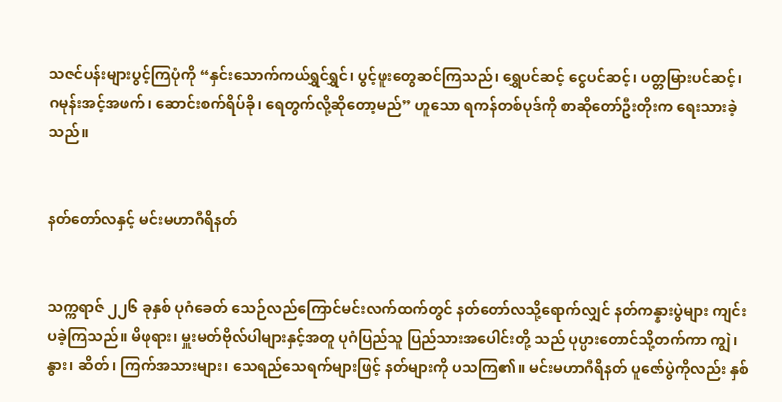သဇင်ပန်းများပွင့်ကြပုံကို “နှင်းသောက်ကယ်ရွှင်ရွှင်၊ ပွင့်ဖူးတွေဆင်ကြသည်၊ ရွှေပင်ဆင့် ငွေပင်ဆင့်၊ ပတ္တမြားပင်ဆင့်၊ ဂမုန်းအင့်အဖက်၊ ဆောင်းစက်ရိပ်ခို၊ ရေတွက်လို့ဆိုတော့မည်” ဟူသော ရကန်တစ်ပုဒ်ကို စာဆိုတော်ဦးတိုးက ရေးသားခဲ့သည်။


နတ်တော်လနှင့် မင်းမဟာဂီရိနတ်


သက္ကရာဇ် ၂၂၆ ခုနှစ် ပုဂံခေတ် သေဉ်လည်ကြောင်မင်းလက်ထက်တွင် နတ်တော်လသို့ရောက်လျှင် နတ်ကန္နားပွဲများ ကျင်းပခဲ့ကြသည်။ မိဖုရား၊ မှူးမတ်ဗိုလ်ပါများနှင့်အတူ ပုဂံပြည်သူ ပြည်သားအပေါင်းတို့ သည် ပုပ္ပားတောင်သို့တက်ကာ ကျွဲ၊ နွား၊ ဆိတ်၊ ကြက်အသားများ၊ သေရည်သေရက်များဖြင့် နတ်များကို ပသကြ၏။ မင်းမဟာဂီရိနတ် ပူဇော်ပွဲကိုလည်း နှစ်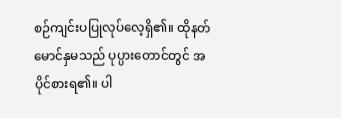စဉ်ကျင်းပပြုလုပ်လေ့ရှိ၏။ ထိုနတ်မောင်နှမသည် ပုပ္ပားတောင်တွင် အပိုင်စားရ၏။ ပါ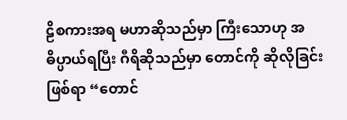ဠိစကားအရ မဟာဆိုသည်မှာ ကြီးသောဟု အဓိပ္ပာယ်ရပြီး ဂီရိဆိုသည်မှာ တောင်ကို ဆိုလိုခြင်းဖြစ်ရာ “တောင်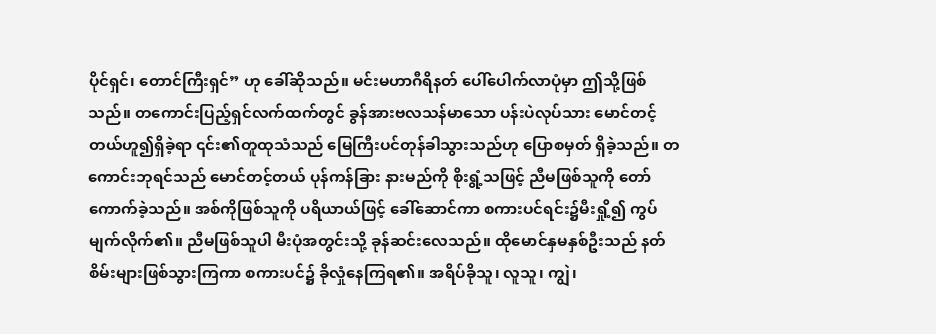ပိုင်ရှင်၊ တောင်ကြီးရှင်” ဟု ခေါ်ဆိုသည်။ မင်းမဟာဂီရိနတ် ပေါ်ပေါက်လာပုံမှာ ဤသို့ဖြစ်သည်။ တကောင်းပြည့်ရှင်လက်ထက်တွင် ခွန်အားဗလသန်မာသော ပန်းပဲလုပ်သား မောင်တင့်တယ်ဟူ၍ရှိခဲ့ရာ ၎င်း၏တူထုသံသည် မြေကြီးပင်တုန်ခါသွားသည်ဟု ပြောစမှတ် ရှိခဲ့သည်။ တကောင်းဘုရင်သည် မောင်တင့်တယ် ပုန်ကန်ခြား နားမည်ကို စိုးရွံ့သဖြင့် ညီမဖြစ်သူကို တော်ကောက်ခဲ့သည်။ အစ်ကိုဖြစ်သူကို ပရိယာယ်ဖြင့် ခေါ်ဆောင်ကာ စကားပင်ရင်း၌မီးရှို့၍ ကွပ်မျက်လိုက်၏။ ညီမဖြစ်သူပါ မီးပုံအတွင်းသို့ ခုန်ဆင်းလေသည်။ ထိုမောင်နှမနှစ်ဦးသည် နတ်စိမ်းများဖြစ်သွားကြကာ စကားပင်၌ ခိုလှုံနေကြရ၏။ အရိပ်ခိုသူ၊ လူသူ၊ ကျွဲ၊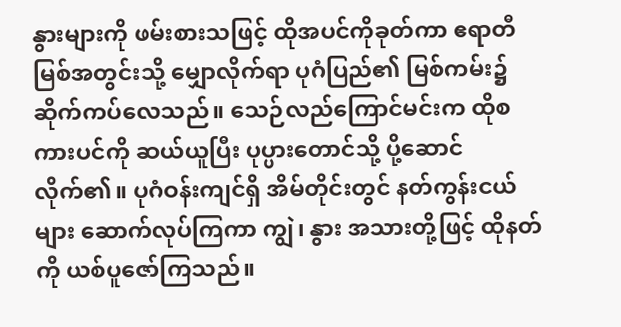နွားများကို ဖမ်းစားသဖြင့် ထိုအပင်ကိုခုတ်ကာ ဧရာတီမြစ်အတွင်းသို့ မျှောလိုက်ရာ ပုဂံပြည်၏ မြစ်ကမ်း၌ ဆိုက်ကပ်လေသည်။ သေဉ်လည်ကြောင်မင်းက ထိုစကားပင်ကို ဆယ်ယူပြီး ပုပ္ပားတောင်သို့ ပို့ဆောင်လိုက်၏။ ပုဂံဝန်းကျင်ရှိ အိမ်တိုင်းတွင် နတ်ကွန်းငယ်များ ဆောက်လုပ်ကြကာ ကျွဲ၊ နွား အသားတို့ဖြင့် ထိုနတ်ကို ယစ်ပူဇော်ကြသည်။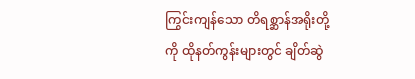ကြွင်းကျန်သော တိရစ္ဆာန်အရိုးတို့ကို ထိုနတ်ကွန်းများတွင် ချိတ်ဆွဲ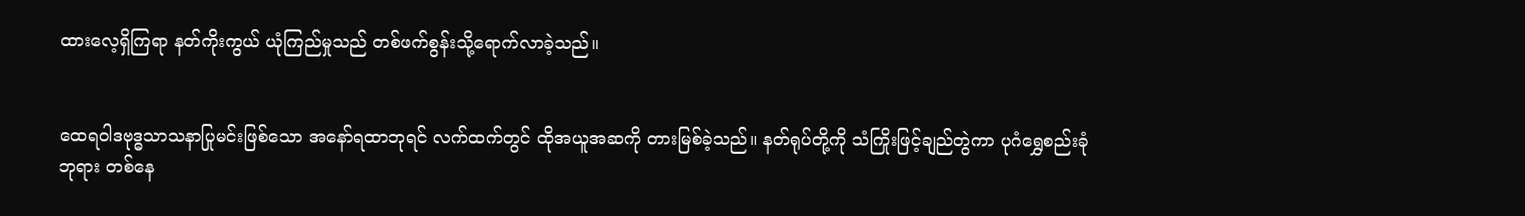ထားလေ့ရှိကြရာ နတ်ကိုးကွယ် ယုံကြည်မှုသည် တစ်ဖက်စွန်းသို့ရောက်လာခဲ့သည်။


ထေရဝါဒဗုဒ္ဓသာသနာပြုမင်းဖြစ်သော အနော်ရထာဘုရင် လက်ထက်တွင် ထိုအယူအဆကို တားမြစ်ခဲ့သည်။ နတ်ရုပ်တို့ကို သံကြိုးဖြင့်ချည်တွဲကာ ပုဂံရွှေစည်းခုံဘုရား တစ်နေ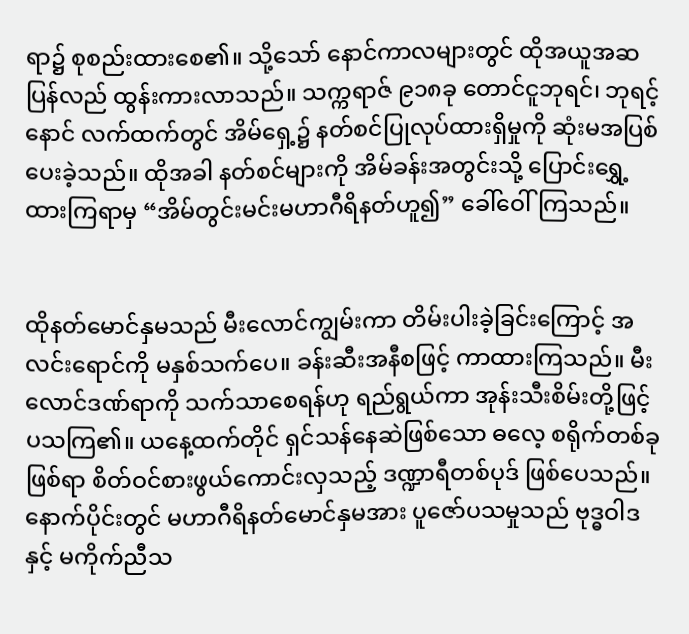ရာ၌ စုစည်းထားစေ၏။ သို့သော် နောင်ကာလများတွင် ထိုအယူအဆ ပြန်လည် ထွန်းကားလာသည်။ သက္ကရာဇ် ၉၁၈ခု တောင်ငူဘုရင်၊ ဘုရင့်နောင် လက်ထက်တွင် အိမ်ရှေ့၌ နတ်စင်ပြုလုပ်ထားရှိမှုကို ဆုံးမအပြစ်ပေးခဲ့သည်။ ထိုအခါ နတ်စင်များကို အိမ်ခန်းအတွင်းသို့ ပြောင်းရွှေ့ထားကြရာမှ “အိမ်တွင်းမင်းမဟာဂီရိနတ်ဟူ၍” ခေါ်ဝေါ်ကြသည်။


ထိုနတ်မောင်နှမသည် မီးလောင်ကျွမ်းကာ တိမ်းပါးခဲ့ခြင်းကြောင့် အလင်းရောင်ကို မနှစ်သက်ပေ။ ခန်းဆီးအနီစဖြင့် ကာထားကြသည်။ မီးလောင်ဒဏ်ရာကို သက်သာစေရန်ဟု ရည်ရွယ်ကာ အုန်းသီးစိမ်းတို့ဖြင့် ပသကြ၏။ ယနေ့ထက်တိုင် ရှင်သန်နေဆဲဖြစ်သော ဓလေ့ စရိုက်တစ်ခုဖြစ်ရာ စိတ်ဝင်စားဖွယ်ကောင်းလှသည့် ဒဏ္ဍာရီတစ်ပုဒ် ဖြစ်ပေသည်။ နောက်ပိုင်းတွင် မဟာဂီရိနတ်မောင်နှမအား ပူဇော်ပသမှုသည် ဗုဒ္ဓဝါဒနှင့် မကိုက်ညီသ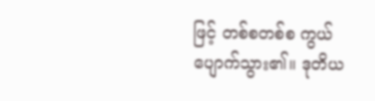ဖြင့် တစ်စတစ်စ ကွယ်ပျောက်သွား၏။ ဒုတိယ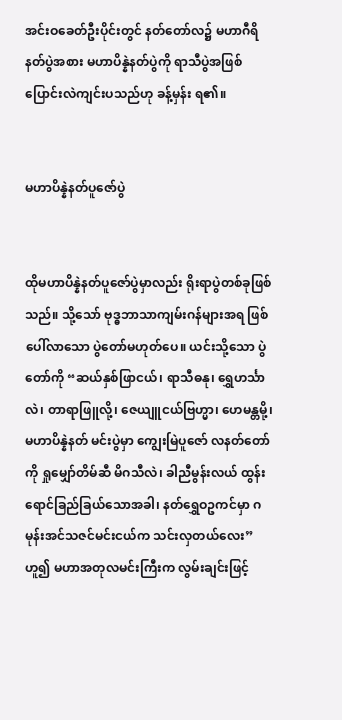အင်းဝခေတ်ဦးပိုင်းတွင် နတ်တော်လ၌ မဟာဂီရိနတ်ပွဲအစား မဟာပိန္နဲနတ်ပွဲကို ရာသီပွဲအဖြစ် ပြောင်းလဲကျင်းပသည်ဟု ခန့်မှန်း ရ၏။


မဟာပိန္နဲနတ်ပူဇော်ပွဲ


ထိုမဟာပိန္နဲနတ်ပူဇော်ပွဲမှာလည်း ရိုးရာပွဲတစ်ခုဖြစ်သည်။ သို့သော် ဗုဒ္ဓဘာသာကျမ်းဂန်များအရ ဖြစ်ပေါ်လာသော ပွဲတော်မဟုတ်ပေ။ ယင်းသို့သော ပွဲတော်ကို “ဆယ်နှစ်ဖြာငယ်၊ ရာသီဓနု၊ ရွှေဟင်္သာလဲ၊ တာရာဖြူလို့၊ ဇေယျူငယ်ဗြဟ္မာ၊ ဟေမန္တမို့၊ မဟာပိန္နဲနတ် မင်းပွဲမှာ ကျွေးမြဲပူဇော် လနတ်တော်ကို ရှုမျှော်တိမ်ဆီ မိဂသီလဲ၊ ခါညီမွန်းလယ် ထွန်းရောင်ခြည်ခြယ်သောအခါ၊ နတ်ရွှေဝဥကင်မှာ ဂမုန်းအင်သဇင်မင်းငယ်က သင်းလှတယ်လေး” ဟူ၍ မဟာအတုလမင်းကြီးက လွမ်းချင်းဖြင့်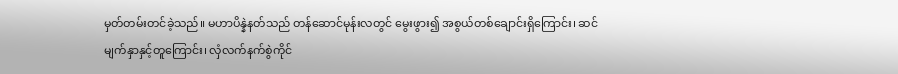မှတ်တမ်းတင်ခဲ့သည်။ မဟာပိန္နဲနတ်သည် တန်ဆောင်မုန်းလတွင် မွေးဖွား၍ အစွယ်တစ်ချောင်းရှိကြောင်း၊ ဆင်မျက်နှာနှင့်တူကြောင်း၊ လှံလက်နက်စွဲကိုင်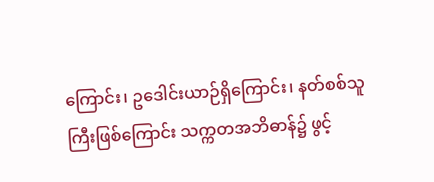ကြောင်း၊ ဥဒေါင်းယာဉ်ရှိကြောင်း၊ နတ်စစ်သူကြီးဖြစ်ကြောင်း သက္ကတအဘိဓာန်၌ ဖွင့်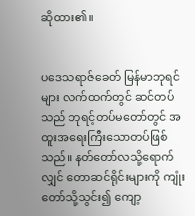ဆိုထား၏။


ပဒေသရာဇ်ခေတ် မြန်မာဘုရင်များ လက်ထက်တွင် ဆင်တပ်သည် ဘုရင့်တပ်မတော်တွင် အထူးအရေးကြီးသောတပ်ဖြစ်သည်။ နတ်တော်လသို့ရောက်လျှင် တောဆင်ရိုင်းများကို ကျုံးတော်သို့သွင်း၍ ကျော့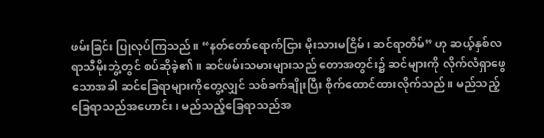ဖမ်းခြင်း ပြုလုပ်ကြသည်။ “နတ်တော်ရောက်ငြား မိုးသားမငြိမ်၊ ဆင်ရာတိမ်” ဟု ဆယ့်နှစ်လရာသီမိုးဘွဲ့တွင် စပ်ဆိုခဲ့၏။ ဆင်ဖမ်းသမားများသည် တောအတွင်း၌ ဆင်များကို လိုက်လံရှာဖွေသောအခါ ဆင်ခြေရာများကိုတွေ့လျှင် သစ်ခက်ချိုးပြီး စိုက်ထောင်ထားလိုက်သည်။ မည်သည့်ခြေရာသည်အဟောင်း၊ မည်သည့်ခြေရာသည်အ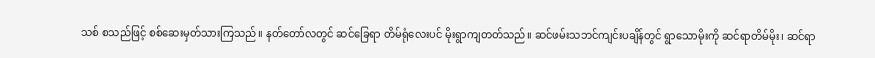သစ် စသည်ဖြင့် စစ်ဆေးမှတ်သားကြသည်။ နတ်တော်လတွင် ဆင်ခြေရာ တိမ်ရုံလေးပင် မိုးရွာကျတတ်သည်။ ဆင်ဖမ်းသဘင်ကျင်းပချိန်တွင် ရွာသောမိုးကို ဆင်ရာတိမ်မိုး၊ ဆင်ရာ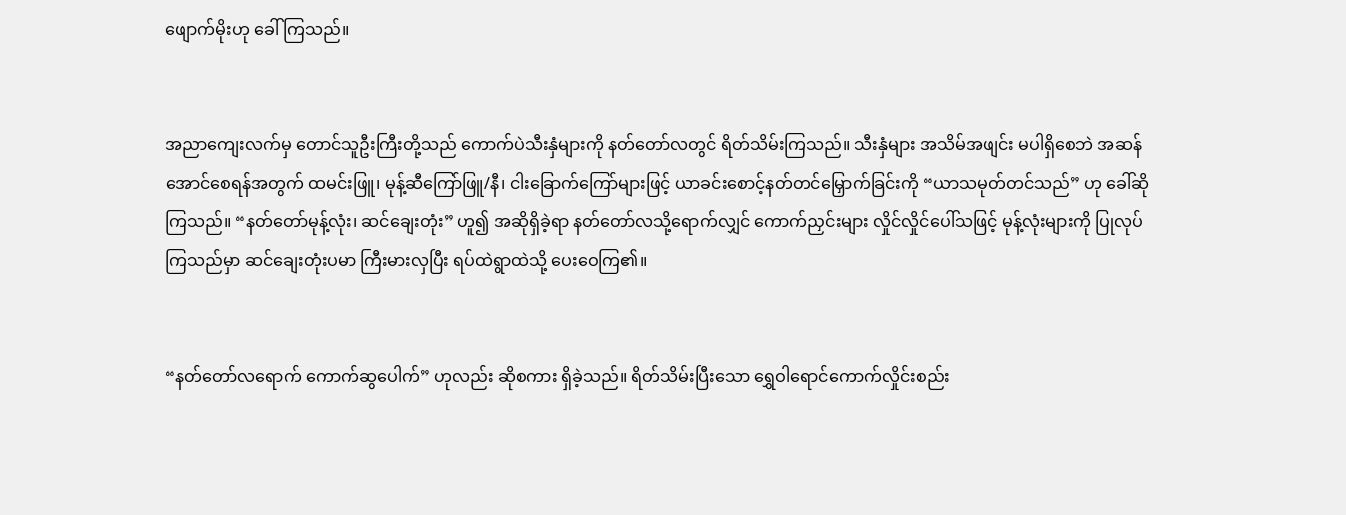ဖျောက်မိုးဟု ခေါ်ကြသည်။


အညာကျေးလက်မှ တောင်သူဦးကြီးတို့သည် ကောက်ပဲသီးနှံများကို နတ်တော်လတွင် ရိတ်သိမ်းကြသည်။ သီးနှံများ အသိမ်အဖျင်း မပါရှိစေဘဲ အဆန်အောင်စေရန်အတွက် ထမင်းဖြူ၊ မုန့်ဆီကြော်ဖြူ/နီ၊ ငါးခြောက်ကြော်များဖြင့် ယာခင်းစောင့်နတ်တင်မြှောက်ခြင်းကို “ယာသမုတ်တင်သည်” ဟု ခေါ်ဆိုကြသည်။ “နတ်တော်မုန့်လုံး၊ ဆင်ချေးတုံး” ဟူ၍ အဆိုရှိခဲ့ရာ နတ်တော်လသို့ရောက်လျှင် ကောက်ညှင်းများ လှိုင်လှိုင်ပေါ်သဖြင့် မုန့်လုံးများကို ပြုလုပ်ကြသည်မှာ ဆင်ချေးတုံးပမာ ကြီးမားလှပြီး ရပ်ထဲရွာထဲသို့ ပေးဝေကြ၏။


“နတ်တော်လရောက် ကောက်ဆွပေါက်” ဟုလည်း ဆိုစကား ရှိခဲ့သည်။ ရိတ်သိမ်းပြီးသော ရွှေဝါရောင်ကောက်လှိုင်းစည်း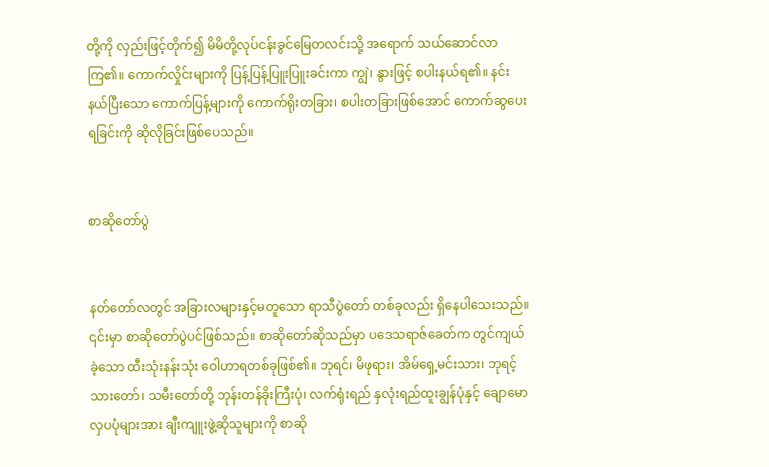တို့ကို လှည်းဖြင့်တိုက်၍ မိမိတို့လုပ်ငန်းခွင်မြေတလင်းသို့ အရောက် သယ်ဆောင်လာကြ၏။ ကောက်လှိုင်းများကို ပြန့်ပြန့်ပြူးပြူးခင်းကာ ကျွဲ၊ နွားဖြင့် စပါးနယ်ရ၏။ နင်းနယ်ပြီးသော ကောက်ပြန့်များကို ကောက်ရိုးတခြား၊ စပါးတခြားဖြစ်အောင် ကောက်ဆွပေးရခြင်းကို ဆိုလိုခြင်းဖြစ်ပေသည်။


စာဆိုတော်ပွဲ


နတ်တော်လတွင် အခြားလများနှင့်မတူသော ရာသီပွဲတော် တစ်ခုလည်း ရှိနေပါသေးသည်။ ၎င်းမှာ စာဆိုတော်ပွဲပင်ဖြစ်သည်။ စာဆိုတော်ဆိုသည်မှာ ပဒေသရာဇ်ခေတ်က တွင်ကျယ်ခဲ့သော ထီးသုံးနန်းသုံး ဝေါဟာရတစ်ခုဖြစ်၏။ ဘုရင်၊ မိဖုရား၊ အိမ်ရှေ့မင်းသား၊ ဘုရင့်သားတော်၊ သမီးတော်တို့ ဘုန်းတန်ခိုးကြီးပုံ၊ လက်ရုံးရည် နှလုံးရည်ထူးချွန်ပုံနှင့် ချောမောလှပပုံများအား ချီးကျူးဖွဲ့ဆိုသူများကို စာဆို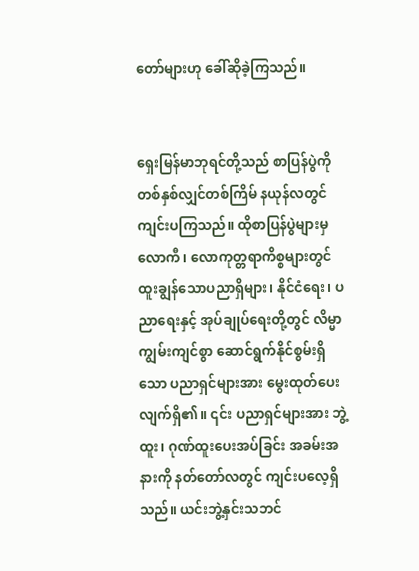တော်များဟု ခေါ်ဆိုခဲ့ကြသည်။


ရှေးမြန်မာဘုရင်တို့သည် စာပြန်ပွဲကို တစ်နှစ်လျှင်တစ်ကြိမ် နယုန်လတွင် ကျင်းပကြသည်။ ထိုစာပြန်ပွဲများမှ လောကီ၊ လောကုတ္တရာကိစ္စများတွင် ထူးချွန်သောပညာရှိများ၊ နိုင်ငံရေး၊ ပညာရေးနှင့် အုပ်ချုပ်ရေးတို့တွင် လိမ္မာကျွမ်းကျင်စွာ ဆောင်ရွက်နိုင်စွမ်းရှိသော ပညာရှင်များအား မွေးထုတ်ပေးလျက်ရှိ၏။ ၎င်း ပညာရှင်များအား ဘွဲ့ထူး၊ ဂုဏ်ထူးပေးအပ်ခြင်း အခမ်းအနားကို နတ်တော်လတွင် ကျင်းပလေ့ရှိသည်။ ယင်းဘွဲ့နှင်းသဘင်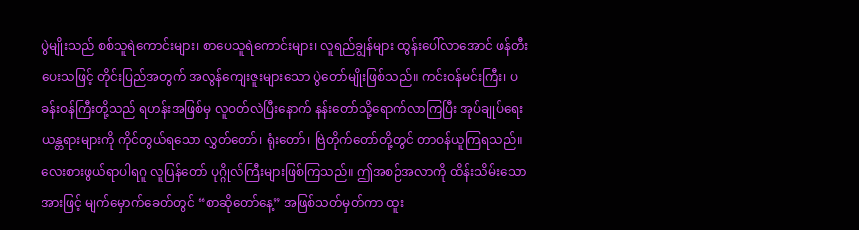ပွဲမျိုးသည် စစ်သူရဲကောင်းများ၊ စာပေသူရဲကောင်းများ၊ လူရည်ချွန်များ ထွန်းပေါ်လာအောင် ဖန်တီးပေးသဖြင့် တိုင်းပြည်အတွက် အလွန်ကျေးဇူးများသော ပွဲတော်မျိုးဖြစ်သည်။ ကင်းဝန်မင်းကြီး၊ ပခန်းဝန်ကြီးတို့သည် ရဟန်းအဖြစ်မှ လူဝတ်လဲပြီးနောက် နန်းတော်သို့ရောက်လာကြပြီး အုပ်ချုပ်ရေးယန္တရားများကို ကိုင်တွယ်ရသော လွှတ်တော်၊ ရုံးတော်၊ ဗြဲတိုက်တော်တို့တွင် တာဝန်ယူကြရသည်။ လေးစားဖွယ်ရာပါရဂူ လူပြန်တော် ပုဂ္ဂိုလ်ကြီးများဖြစ်ကြသည်။ ဤအစဉ်အလာကို ထိန်းသိမ်းသောအားဖြင့် မျက်မှောက်ခေတ်တွင် “စာဆိုတော်နေ့” အဖြစ်သတ်မှတ်ကာ ထူး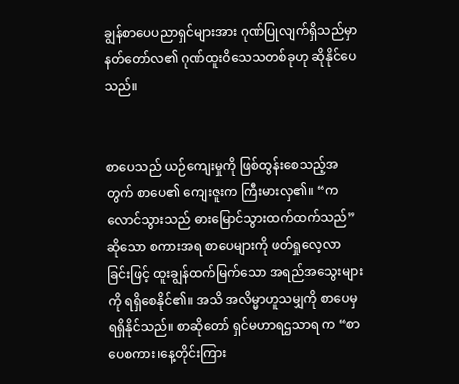ချွန်စာပေပညာရှင်များအား ဂုဏ်ပြုလျက်ရှိသည်မှာ နတ်တော်လ၏ ဂုဏ်ထူးဝိသေသတစ်ခုဟု ဆိုနိုင်ပေသည်။


စာပေသည် ယဉ်ကျေးမှုကို ဖြစ်ထွန်းစေသည့်အတွက် စာပေ၏ ကျေးဇူးက ကြီးမားလှ၏။ “ကလောင်သွားသည် ဓားမြောင်သွားထက်ထက်သည်” ဆိုသော စကားအရ စာပေများကို ဖတ်ရှုလေ့လာခြင်းဖြင့် ထူးချွန်ထက်မြက်သော အရည်အသွေးများကို ရရှိစေနိုင်၏။ အသိ အလိမ္မာဟူသမျှကို စာပေမှ ရရှိနိုင်သည်။ စာဆိုတော် ရှင်မဟာရဌသာရ က “စာပေစကား၊နေ့တိုင်းကြား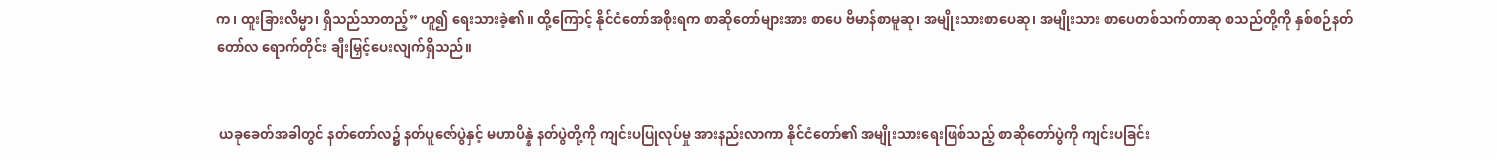က၊ ထူးခြားလိမ္မာ၊ ရှိသည်သာတည့်” ဟူ၍ ရေးသားခဲ့၏။ ထို့ကြောင့် နိုင်ငံတော်အစိုးရက စာဆိုတော်များအား စာပေ ဗိမာန်စာမူဆု၊ အမျိုးသားစာပေဆု၊ အမျိုးသား စာပေတစ်သက်တာဆု စသည်တို့ကို နှစ်စဉ်နတ်တော်လ ရောက်တိုင်း ချီးမြှင့်ပေးလျက်ရှိသည်။


 ယခုခေတ်အခါတွင် နတ်တော်လ၌ နတ်ပူဇော်ပွဲနှင့် မဟာပိန္နဲ နတ်ပွဲတို့ကို ကျင်းပပြုလုပ်မှု အားနည်းလာကာ နိုင်ငံတော်၏ အမျိုးသားရေးဖြစ်သည့် စာဆိုတော်ပွဲကို ကျင်းပခြင်း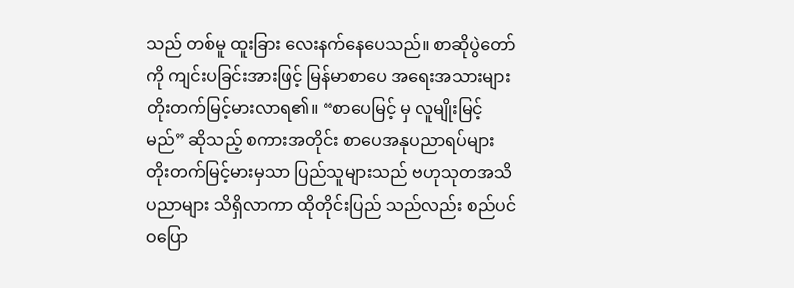သည် တစ်မူ ထူးခြား လေးနက်နေပေသည်။ စာဆိုပွဲတော်ကို ကျင်းပခြင်းအားဖြင့် မြန်မာစာပေ အရေးအသားများ တိုးတက်မြင့်မားလာရ၏။ “စာပေမြင့် မှ လူမျိုးမြင့်မည်” ဆိုသည့် စကားအတိုင်း စာပေအနုပညာရပ်များ တိုးတက်မြင့်မားမှသာ ပြည်သူများသည် ဗဟုသုတအသိပညာများ သိရှိလာကာ ထိုတိုင်းပြည် သည်လည်း စည်ပင်ဝပြော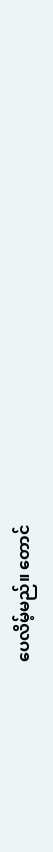ပေလိမ့်မည်။ တောင်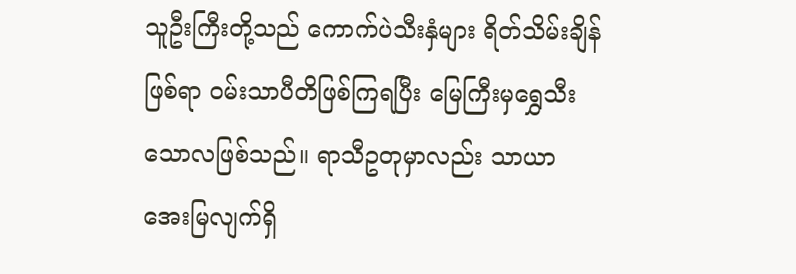သူဦးကြီးတို့သည် ကောက်ပဲသီးနှံများ ရိတ်သိမ်းချိန်ဖြစ်ရာ ဝမ်းသာပီတိဖြစ်ကြရပြီး မြေကြီးမှရွှေသီးသောလဖြစ်သည်။ ရာသီဥတုမှာလည်း သာယာအေးမြလျက်ရှိ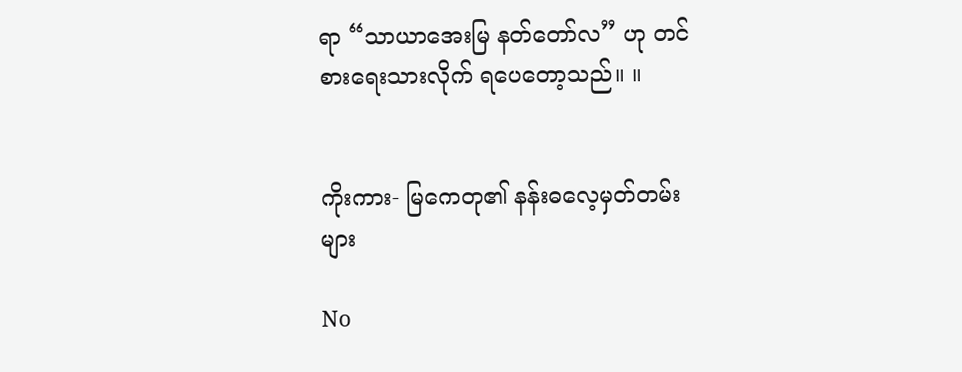ရာ “သာယာအေးမြ နတ်တော်လ” ဟု တင်စားရေးသားလိုက် ရပေတော့သည်။ ။


ကိုးကား- မြကေတု၏ နန်းဓလေ့မှတ်တမ်းများ

No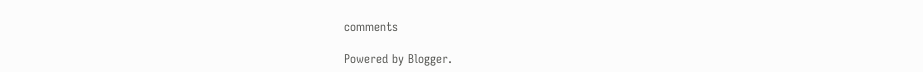comments

Powered by Blogger.